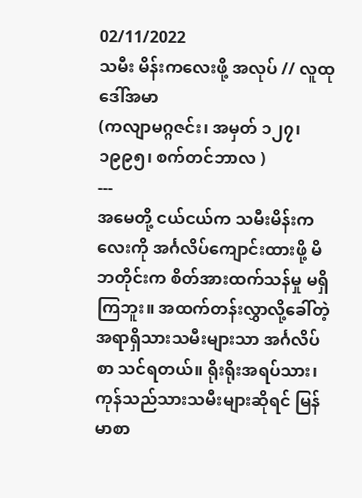02/11/2022
သမီး မိန်းကလေးဖို့ အလုပ် // လူထုဒေါ်အမာ
(ကလျာမဂ္ဂဇင်း၊ အမှတ် ၁၂၇၊ ၁၉၉၅၊ စက်တင်ဘာလ )
---
အမေတို့ ငယ်ငယ်က သမီးမိန်းကလေးကို အင်္ဂလိပ်ကျောင်းထားဖို့ မိဘတိုင်းက စိတ်အားထက်သန်မှု မရှိကြဘူး။ အထက်တန်းလွှာလို့ခေါ်တဲ့ အရာရှိသားသမီးများသာ အင်္ဂလိပ်စာ သင်ရတယ်။ ရိုးရိုးအရပ်သား၊ ကုန်သည်သားသမီးများဆိုရင် မြန်မာစာ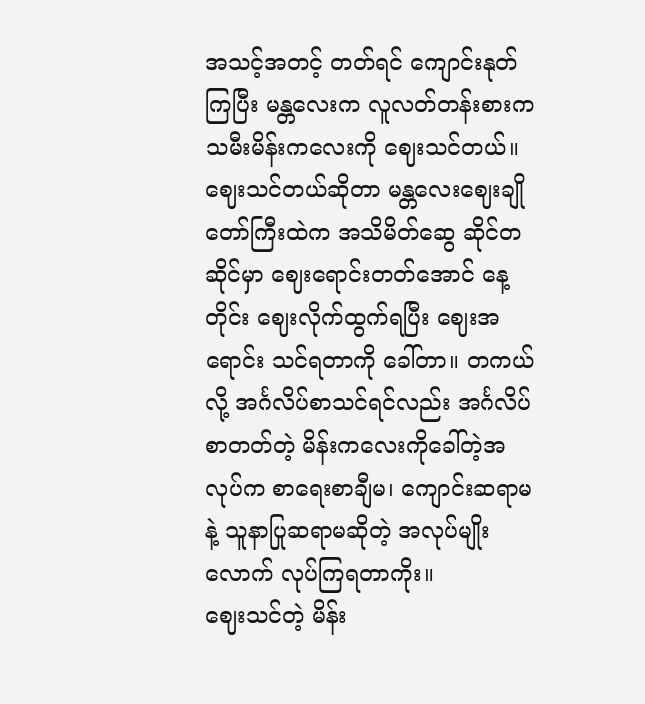အသင့်အတင့် တတ်ရင် ကျောင်းနုတ်ကြပြီး မန္တလေးက လူလတ်တန်းစားက သမီးမိန်းကလေးကို ဈေးသင်တယ်။
ဈေးသင်တယ်ဆိုတာ မန္တလေးဈေးချိုတော်ကြီးထဲက အသိမိတ်ဆွေ ဆိုင်တဆိုင်မှာ ဈေးရောင်းတတ်အောင် နေ့တိုင်း ဈေးလိုက်ထွက်ရပြီး ဈေးအရောင်း သင်ရတာကို ခေါ်တာ။ တကယ်လို့ အင်္ဂလိပ်စာသင်ရင်လည်း အင်္ဂလိပ်စာတတ်တဲ့ မိန်းကလေးကိုခေါ်တဲ့အလုပ်က စာရေးစာချီမ၊ ကျောင်းဆရာမနဲ့ သူနာပြုဆရာမဆိုတဲ့ အလုပ်မျိုးလောက် လုပ်ကြရတာကိုး။
ဈေးသင်တဲ့ မိန်း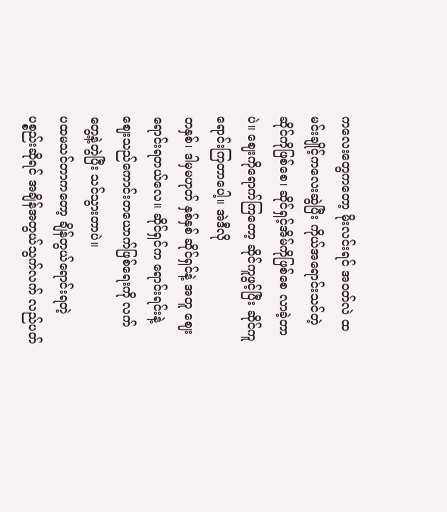ကလေးတွေကတော့ မိုးလင်းရင် အဝတ်လဲ ထမင်းချိုင့်ကလေးဆွဲပြီး ကိုယ်အရောင်းသင်တဲ့ ဆိုင်ကိုဖြစ်စေ၊ ဆိုင်ရှင့်အိမ်ကိုဖြစ်စေ လာခဲ့တာပဲ။ ဈေးကိုရောက်ကြတော့ ဆိုင်ကူဖွင့်ပြီး ဆိုင်ကူ ရောင်းကြတာပေါ့။ အဲဒီလို
တနှစ်၊ ဒါမှမဟုတ် နှစ်နှစ် ဆိုင်ရှင်နဲ့ အတူ ဈေးရောင်းရတယ်လေ။ ဆိုင်ရှင်က ရောင်းရင်းနဲ့ ဈေးသည်ကောင်းတယောက်ဖြစ်ရေးကို လက်တွေ့နဲ့တွဲပြီး သင်သွားတာပဲ။
ပထမသင်တာကတော့ ချိန်တွယ်ရောင်းရတဲ့ ပစ္စည်းဆိုရင် အချိန်အတွယ်သွက်လက် လည်ပတ်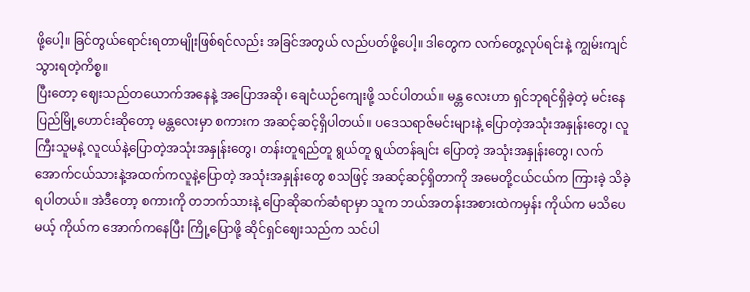ဖို့ပေါ့။ ခြင်တွယ်ရောင်းရတာမျိုးဖြစ်ရင်လည်း အခြင်အတွယ် လည်ပတ်ဖို့ပေါ့။ ဒါတွေက လက်တွေ့လုပ်ရင်းနဲ့ ကျွမ်းကျင်သွားရတဲ့ကိစ္စ။
ပြီးတော့ ဈေးသည်တယောက်အနေနဲ့ အပြောအဆို၊ ချေငံယဉ်ကျေးဖို့ သင်ပါတယ်။ မန္တ လေးဟာ ရှင်ဘုရင်ရှိခဲ့တဲ့ မင်းနေပြည်မြို့ဟောင်းဆိုတော့ မန္တလေးမှာ စကားက အဆင့်ဆင့်ရှိပါတယ်။ ပဒေသရာဇ်မင်းများနဲ့ ပြောတဲ့အသုံးအနှုန်းတွေ၊ လူကြီးသူမနဲ့ လူငယ်နဲ့ပြောတဲ့အသုံးအနှုန်းတွေ၊ တန်းတူရည်တူ ရွယ်တူ ရွယ်တန်ချင်း ပြောတဲ့ အသုံးအနှုန်းတွေ၊ လက်အောက်ငယ်သားနဲ့အထက်ကလူနဲ့ပြောတဲ့ အသုံးအနှုန်းတွေ စသဖြင့် အဆင့်ဆင့်ရှိတာကို အမေတို့ငယ်ငယ်က ကြားခဲ့ သိခဲ့ရပါတယ်။ အဲဒီတော့ စကားကို တဘက်သားနဲ့ ပြောဆိုဆက်ဆံရာမှာ သူက ဘယ်အတန်းအစားထဲကမှန်း ကိုယ်က မသိပေမယ့် ကိုယ်က အောက်ကနေပြီး ကြို့ပြောဖို့ ဆိုင်ရှင်ဈေးသည်က သင်ပါ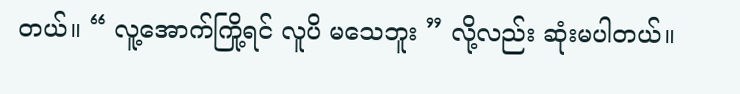တယ်။ “ လူ့အောက်ကြို့ရင် လူပိ မသေဘူး ” လို့လည်း ဆုံးမပါတယ်။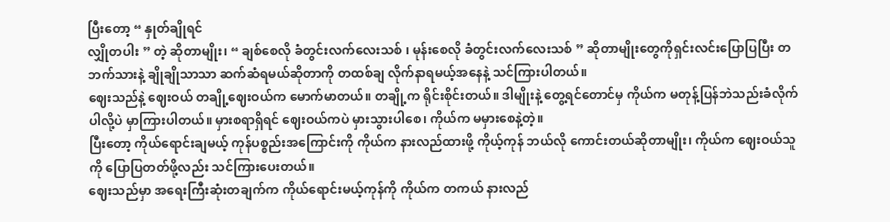ပြီးတော့ “ နှုတ်ချိုရင်
လျှိုတပါး ” တဲ့ ဆိုတာမျိုး၊ “ ချစ်စေလို ခံတွင်းလက်လေးသစ် ၊ မုန်းစေလို ခံတွင်းလက်လေးသစ် ” ဆိုတာမျိုးတွေကိုရှင်းလင်းပြောပြပြီး တဘက်သားနဲ့ ချိုချိုသာသာ ဆက်ဆံရမယ်ဆိုတာကို တထစ်ချ လိုက်နာရမယ့်အနေနဲ့ သင်ကြားပါတယ်။
ဈေးသည်နဲ့ ဈေးဝယ် တချို့ဈေးဝယ်က မောက်မာတယ်။ တချို့က ရိုင်းစိုင်းတယ်။ ဒါမျိုးနဲ့ တွေ့ရင်တောင်မှ ကိုယ်က မတုန့်ပြန်ဘဲသည်းခံလိုက်ပါလို့ပဲ မှာကြားပါတယ်။ မှားစရာရှိရင် ဈေးဝယ်ကပဲ မှားသွားပါစေ၊ ကိုယ်က မမှားစေနဲ့တဲ့။
ပြီးတော့ ကိုယ်ရောင်းချမယ့် ကုန်ပစ္စည်းအကြောင်းကို ကိုယ်က နားလည်ထားဖို့ ကိုယ့်ကုန် ဘယ်လို ကောင်းတယ်ဆိုတာမျိုး၊ ကိုယ်က ဈေးဝယ်သူကို ပြောပြတတ်ဖို့လည်း သင်ကြားပေးတယ်။
ဈေးသည်မှာ အရေးကြီးဆုံးတချက်က ကိုယ်ရောင်းမယ့်ကုန်ကို ကိုယ်က တကယ် နားလည်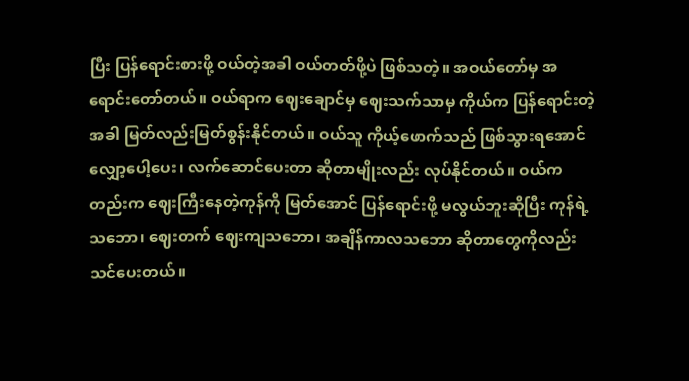ပြီး ပြန်ရောင်းစားဖို့ ဝယ်တဲ့အခါ ဝယ်တတ်ဖို့ပဲ ဖြစ်သတဲ့။ အဝယ်တော်မှ အရောင်းတော်တယ်။ ဝယ်ရာက ဈေးချောင်မှ ဈေးသက်သာမှ ကိုယ်က ပြန်ရောင်းတဲ့အခါ မြတ်လည်းမြတ်စွန်းနိုင်တယ်။ ဝယ်သူ ကိုယ့်ဖောက်သည် ဖြစ်သွားရအောင် လျှော့ပေါ့ပေး၊ လက်ဆောင်ပေးတာ ဆိုတာမျိုးလည်း လုပ်နိုင်တယ်။ ဝယ်ကတည်းက ဈေးကြီးနေတဲ့ကုန်ကို မြတ်အောင် ပြန်ရောင်းဖို့ မလွယ်ဘူးဆိုပြီး ကုန်ရဲ့ သဘော၊ ဈေးတက် ဈေးကျသဘော၊ အချိန်ကာလသဘော ဆိုတာတွေကိုလည်း သင်ပေးတယ်။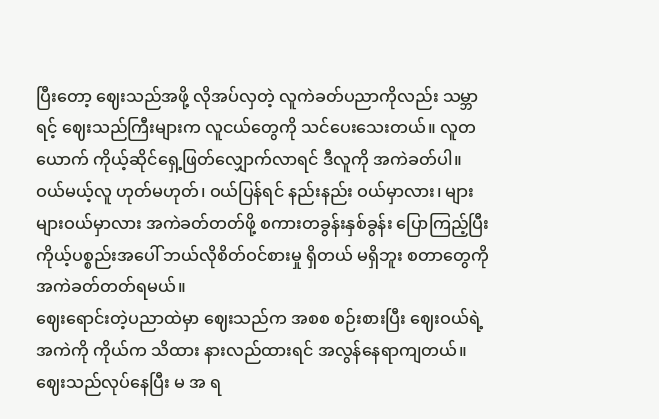ပြီးတော့ ဈေးသည်အဖို့ လိုအပ်လှတဲ့ လူကဲခတ်ပညာကိုလည်း သမ္ဘာရင့် ဈေးသည်ကြီးများက လူငယ်တွေကို သင်ပေးသေးတယ်။ လူတယောက် ကိုယ့်ဆိုင်ရှေ့ဖြတ်လျှောက်လာရင် ဒီလူကို အကဲခတ်ပါ။ ဝယ်မယ့်လူ ဟုတ်မဟုတ်၊ ဝယ်ပြန်ရင် နည်းနည်း ဝယ်မှာလား၊ များများဝယ်မှာလား အကဲခတ်တတ်ဖို့ စကားတခွန်းနှစ်ခွန်း ပြောကြည့်ပြီး ကိုယ့်ပစ္စည်းအပေါ် ဘယ်လိုစိတ်ဝင်စားမှု ရှိတယ် မရှိဘူး စတာတွေကို အကဲခတ်တတ်ရမယ်။
ဈေးရောင်းတဲ့ပညာထဲမှာ ဈေးသည်က အစစ စဉ်းစားပြီး ဈေးဝယ်ရဲ့ အကဲကို ကိုယ်က သိထား နားလည်ထားရင် အလွန်နေရာကျတယ်။ ဈေးသည်လုပ်နေပြီး မ အ ရ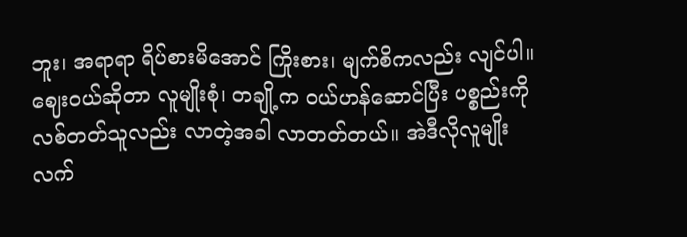ဘူး၊ အရာရာ ရိပ်စားမိအောင် ကြိုးစား၊ မျက်စိကလည်း လျင်ပါ။ ဈေးဝယ်ဆိုတာ လူမျိုးစုံ၊ တချို့က ဝယ်ဟန်ဆောင်ပြီး ပစ္စည်းကို လစ်တတ်သူလည်း လာတဲ့အခါ လာတတ်တယ်။ အဲဒီလိုလူမျိုးလက်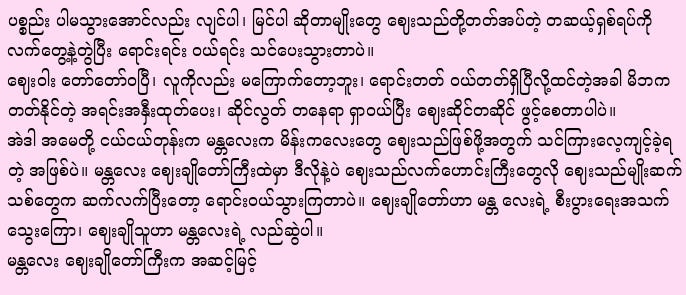ပစ္စည်း ပါမသွားအောင်လည်း လျင်ပါ၊ မြင်ပါ ဆိုတာမျိုးတွေ ဈေးသည်တို့တတ်အပ်တဲ့ တဆယ့်ရှစ်ရပ်ကို လက်တွေ့နဲ့တွဲပြီး ရောင်းရင်း ဝယ်ရင်း သင်ပေးသွားတာပဲ။
ဈေးဝါး တော်တော်ဝပြီ၊ လူကိုလည်း မကြောက်တော့ဘူး၊ ရောင်းတတ် ဝယ်တတ်ရှိပြီလို့ထင်တဲ့အခါ မိဘက တတ်နိုင်တဲ့ အရင်းအနှီးထုတ်ပေး၊ ဆိုင်လွတ် တနေရာ ရှာဝယ်ပြီး ဈေးဆိုင်တဆိုင် ဖွင့်စေတာပါပဲ။
အဲဒါ အမေတို့ ငယ်ငယ်တုန်းက မန္တလေးက မိန်းကလေးတွေ ဈေးသည်ဖြစ်ဖို့အတွက် သင်ကြားလေ့ကျင့်ခဲ့ရတဲ့ အဖြစ်ပဲ။ မန္တလေး ဈေးချိုတော်ကြီးထဲမှာ ဒီလိုနဲ့ပဲ ဈေးသည်လက်ဟောင်းကြီးတွေလို ဈေးသည်မျိုးဆက်သစ်တွေက ဆက်လက်ပြီးတော့ ရောင်းဝယ်သွားကြတာပဲ။ ဈေးချိုတော်ဟာ မန္တ လေးရဲ့ စီးပွားရေးအသက်သွေးကြော၊ ဈေးချိုသူဟာ မန္တလေးရဲ့ လည်ဆွဲပါ။
မန္တလေး ဈေးချိုတော်ကြီးက အဆင့်မြင့်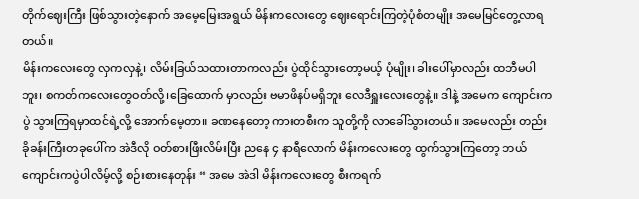တိုက်ဈေးကြီး ဖြစ်သွားတဲ့နောက် အမေ့မြေးအရွယ် မိန်းကလေးတွေ ဈေးရောင်းကြတဲ့ပုံစံတမျိုး အမေမြင်တွေ့လာရတယ်။
မိန်းကလေးတွေ လှကလှနဲ့၊ လိမ်းခြယ်သထားတာကလည်း ပွဲထိုင်သွားတော့မယ့် ပုံမျိုး၊ ခါးပေါ်မှာလည်း ထဘီမပါဘူး၊ စကတ်ကလေးတွေဝတ်လို့၊ခြေထောက် မှာလည်း ဗမာဖိနပ်မရှိဘူး လေဒီရှူးလေးတွေနဲ့။ ဒါနဲ့ အမေက ကျောင်းကပွဲ သွားကြရမှာထင်ရဲ့လို့ အောက်မေ့တာ။ ခဏနေတော့ ကားတစီးက သူတို့ကို လာခေါ်သွားတယ်။ အမေလည်း တည်းခိုခန်းကြီးတခုပေါ်က အဲဒီလို ဝတ်စားဖြီးလိမ်းပြီး ညနေ ၄ နာရီလောက် မိန်းကလေးတွေ ထွက်သွားကြတော့ ဘယ်ကျောင်းကပွဲပါလိမ့်လို့ စဉ်းစားနေတုန်း “ အမေ အဲဒါ မိန်းကလေးတွေ စီးကရက်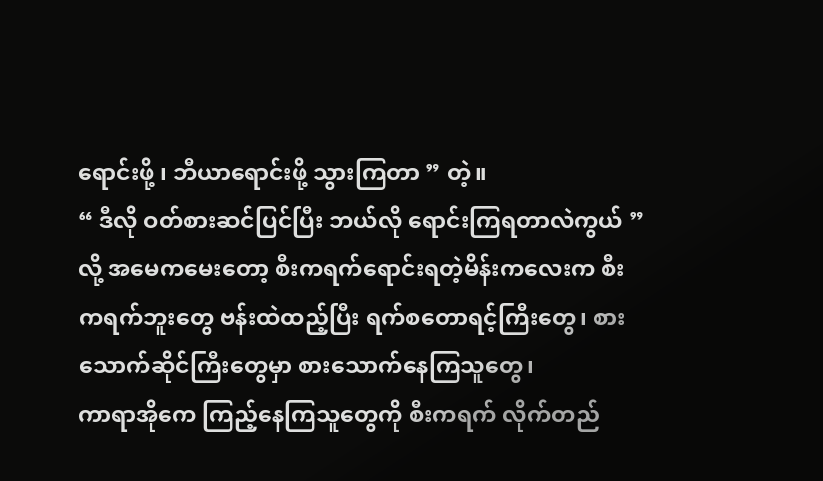ရောင်းဖို့ ၊ ဘီယာရောင်းဖို့ သွားကြတာ ” တဲ့။
“ ဒီလို ဝတ်စားဆင်ပြင်ပြီး ဘယ်လို ရောင်းကြရတာလဲကွယ် ” လို့ အမေကမေးတော့ စီးကရက်ရောင်းရတဲ့မိန်းကလေးက စီးကရက်ဘူးတွေ ဗန်းထဲထည့်ပြီး ရက်စတောရင့်ကြီးတွေ၊ စားသောက်ဆိုင်ကြီးတွေမှာ စားသောက်နေကြသူတွေ၊
ကာရာအိုကေ ကြည့်နေကြသူတွေကို စီးကရက် လိုက်တည်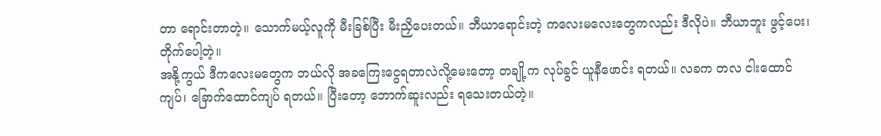တာ ရောင်းတာတဲ့။ သောက်မယ့်လူကို မီးခြစ်ပြီး မီးညှိပေးတယ်။ ဘီယာရောင်းတဲ့ ကလေးမလေးတွေကလည်း ဒီလိုပဲ။ ဘီယာဘူး ဖွင့်ပေး၊ တိုက်ပေါ့တဲ့။
အနို့ကွယ် ဒီကလေးမတွေက ဘယ်လို အခကြေးငွေရတာလဲလို့မေးတော့ တချို့က လုပ်ခွင် ယူနီဖောင်း ရတယ်။ လခက တလ ငါးထောင်ကျပ်၊ ခြောက်ထောင်ကျပ် ရတယ်။ ပြီးတော့ ဘောက်ဆူးလည်း ရသေးတယ်တဲ့။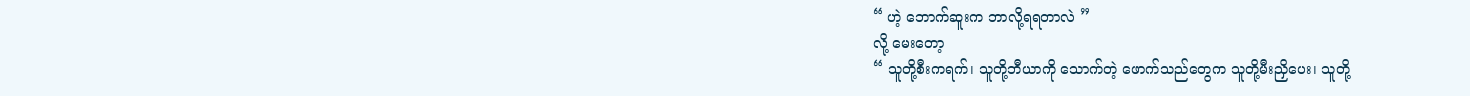“ ဟဲ့ ဘောက်ဆူးက ဘာလို့ရရတာလဲ ”
လို့ မေးတော့
“ သူတို့စီးကရက်၊ သူတို့ဘီယာကို သောက်တဲ့ ဖောက်သည်တွေက သူတို့မီးညှိပေး၊ သူတို့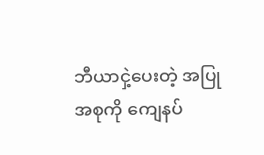ဘီယာငှဲ့ပေးတဲ့ အပြုအစုကို ကျေနပ်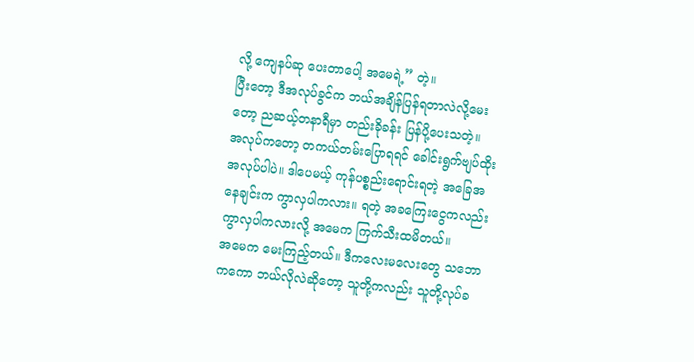လို့ ကျေနပ်ဆု ပေးတာပေါ့ အမေရဲ့” တဲ့။
ပြီးတော့ ဒီအလုပ်ခွင်က ဘယ်အချိန်ပြန်ရတာလဲလို့မေးတော့ ညဆယ့်တနာရီမှာ တည်းခိုခန်း ပြန်ပို့ပေးသတဲ့။
အလုပ်ကတော့ တကယ်တမ်းပြောရရင် ခေါင်းရွက်ဗျပ်ထိုး အလုပ်ပါပဲ။ ဒါပေမယ့် ကုန်ပစ္စည်းရောင်းရတဲ့ အခြေအနေချင်းက ကွာလှပါကလား။ ရတဲ့ အခကြေးငွေကလည်း ကွာလှပါကလားလို့ အမေက ကြက်သီးထမိတယ်။
အမေက မေးကြည့်တယ်။ ဒီကလေးမလေးတွေ သဘောကကော ဘယ်လိုလဲဆိုတော့ သူတို့ကလည်း သူတို့လုပ်ခ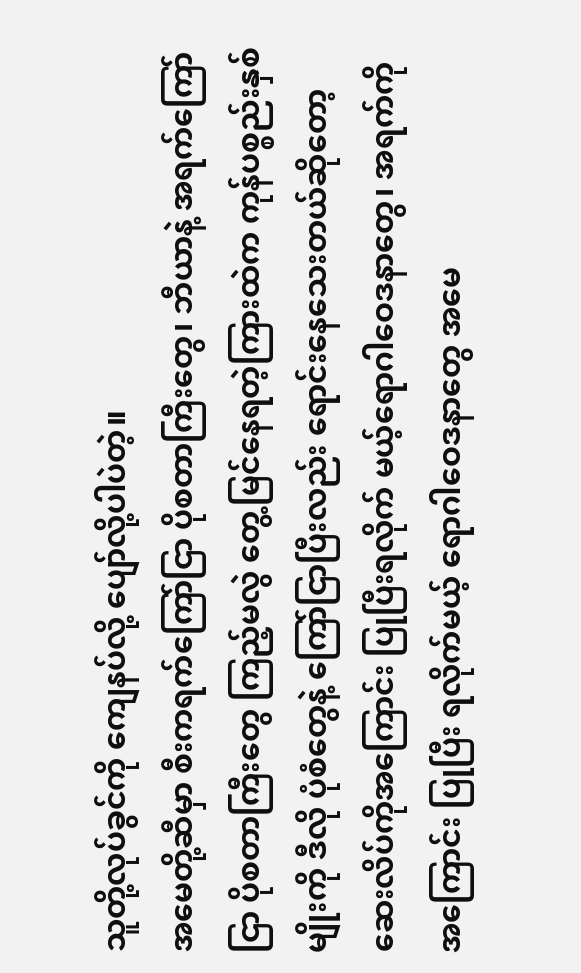သူတို့လုပ်ခွင်ကို ကျေနပ်လို့ ပျော်လို့ပါပဲတဲ့။
အမေတို့ဆီမှာ စီးကရက်ကြော်ငြာ ပိုစတာကြီးတွေ၊ ဘီယာနဲ့ အရက်ကြော်ငြာ ပိုစတာကြီးတွေ ကြည့်မလွဲ တွေ့မြင်နေရတဲ့ကြားထဲက ကုန်ပစ္စည်းနှစ်မျိုးကို ဒီလို ပုံစံတွေနဲ့ ကြော်ငြာပြီးလည်း ရောင်းနေသေးတယ်ဆိုတော့ ဆေးလိပ်ကိုအကြောင်း ပြုပြီးရလိုက် မယ့်ရောဂါဝေဒနာတွေ၊ အရက်ကိုအကြောင်း ပြုပြီး ရလိုက်မယ့် ရောဂါဝေဒနာတွေ အမေ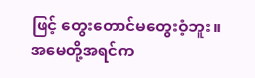ဖြင့် တွေးတောင်မတွေးဝံ့ဘူး။
အမေတို့အရင်က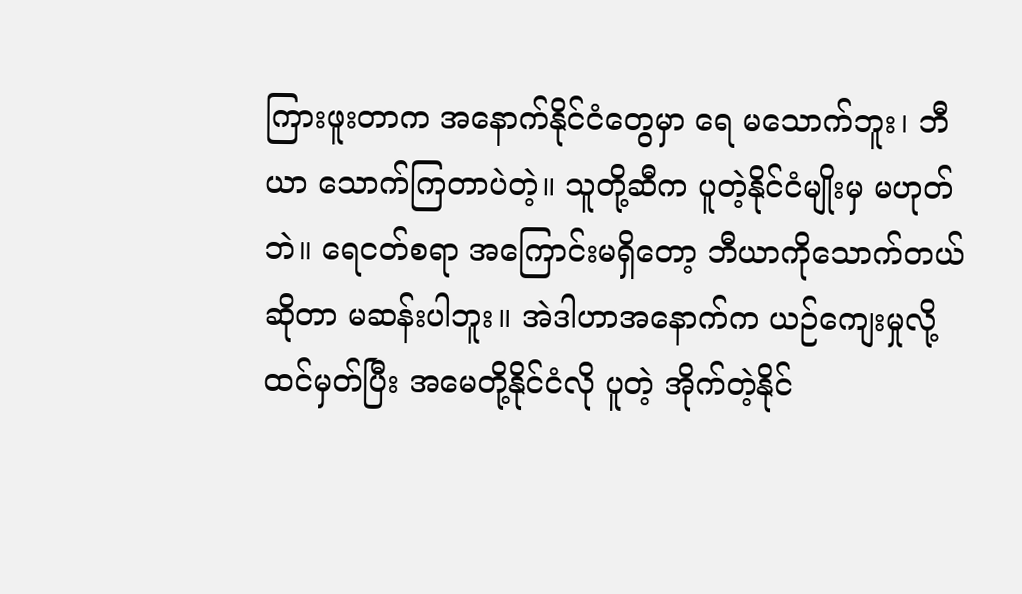ကြားဖူးတာက အနောက်နိုင်ငံတွေမှာ ရေ မသောက်ဘူး၊ ဘီယာ သောက်ကြတာပဲတဲ့။ သူတို့ဆီက ပူတဲ့နိုင်ငံမျိုးမှ မဟုတ်ဘဲ။ ရေငတ်စရာ အကြောင်းမရှိတော့ ဘီယာကိုသောက်တယ်ဆိုတာ မဆန်းပါဘူး။ အဲဒါဟာအနောက်က ယဉ်ကျေးမှုလို့ ထင်မှတ်ပြီး အမေတို့နိုင်ငံလို ပူတဲ့ အိုက်တဲ့နိုင်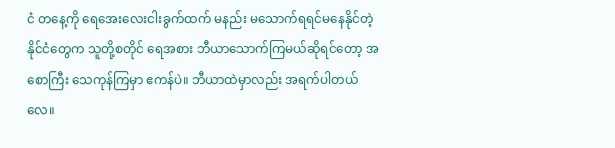ငံ တနေ့ကို ရေအေးလေးငါးခွက်ထက် မနည်း မသောက်ရရင်မနေနိုင်တဲ့ နိုင်ငံတွေက သူတို့စတိုင် ရေအစား ဘီယာသောက်ကြမယ်ဆိုရင်တော့ အစောကြီး သေကုန်ကြမှာ ဧကန်ပဲ။ ဘီယာထဲမှာလည်း အရက်ပါတယ်လေ။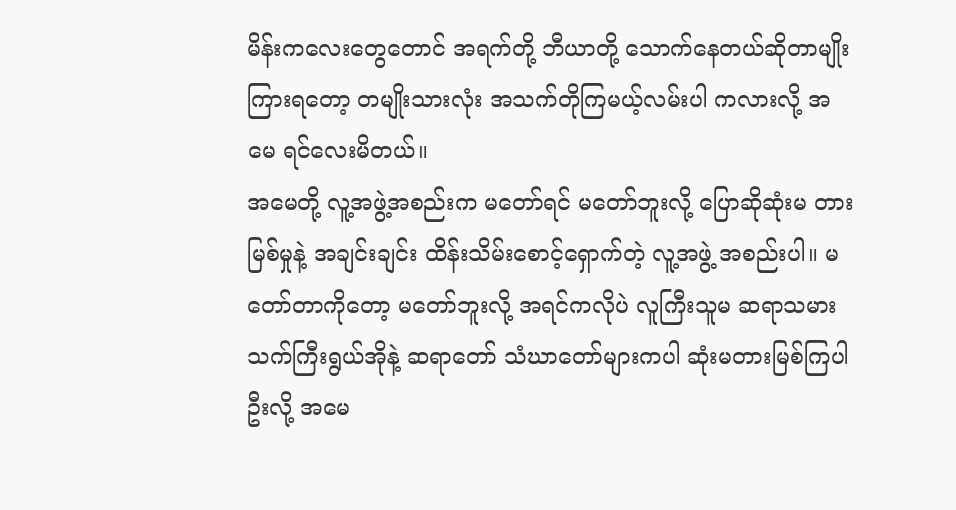မိန်းကလေးတွေတောင် အရက်တို့ ဘီယာတို့ သောက်နေတယ်ဆိုတာမျိုးကြားရတော့ တမျိုးသားလုံး အသက်တိုကြမယ့်လမ်းပါ ကလားလို့ အမေ ရင်လေးမိတယ်။
အမေတို့ လူ့အဖွဲ့အစည်းက မတော်ရင် မတော်ဘူးလို့ ပြောဆိုဆုံးမ တားမြစ်မှုနဲ့ အချင်းချင်း ထိန်းသိမ်းစောင့်ရှောက်တဲ့ လူ့အဖွဲ့ အစည်းပါ။ မတော်တာကိုတော့ မတော်ဘူးလို့ အရင်ကလိုပဲ လူကြီးသူမ ဆရာသမား သက်ကြီးရွယ်အိုနဲ့ ဆရာတော် သံဃာတော်များကပါ ဆုံးမတားမြစ်ကြပါဦးလို့ အမေ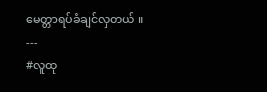မေတ္တာရပ်ခံချင်လှတယ် ။
---
#လူထု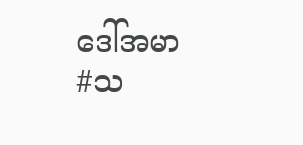ဒေါ်အမာ
#သ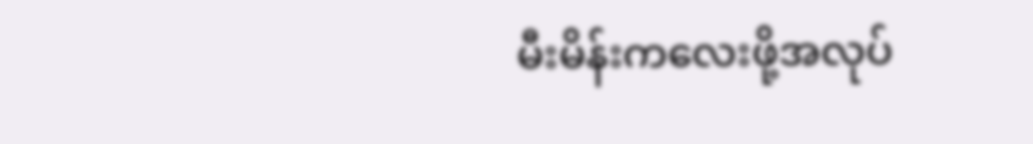မီးမိန်းကလေးဖို့အလုပ်